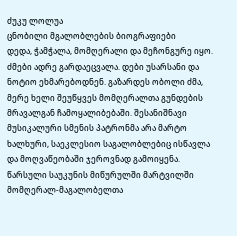ძუკუ ლოლუა
ცნობილი მგალობლების ბიოგრაფიები
დედა, ჭამჭალა, მომღერალი და მეჩონგურე იყო. ძმები ადრე გარდაეცვალა. დები უსარსანი და ნოტიო ეხმარებოდნენ. გაზარდეს ობოლი ძმა, მერე ხელი შეუწყვეს მომღერალთა გუნდების მრავალგან ჩამოყალიბებაში. შესანიშნავი მუსიკალური სმენის პატრონმა არა მარტო ხალხური, საეკლესიო საგალობლებიც ისწავლა და მოღვაწეობაში ჯეროვნად გამოიყენა.
წარსული საუკუნის მიწურულში მარტვილში მომღერალ-მაგალობელთა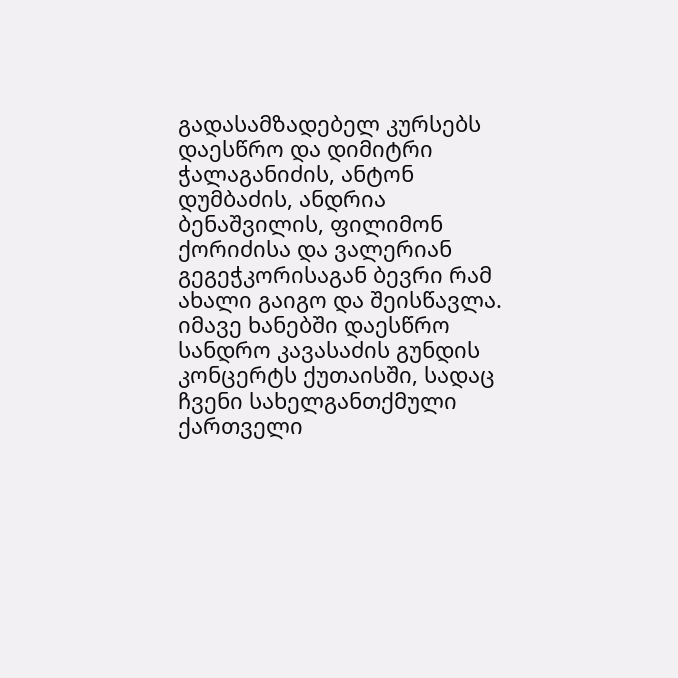გადასამზადებელ კურსებს დაესწრო და დიმიტრი ჭალაგანიძის, ანტონ დუმბაძის, ანდრია ბენაშვილის, ფილიმონ ქორიძისა და ვალერიან გეგეჭკორისაგან ბევრი რამ ახალი გაიგო და შეისწავლა.
იმავე ხანებში დაესწრო სანდრო კავასაძის გუნდის კონცერტს ქუთაისში, სადაც ჩვენი სახელგანთქმული ქართველი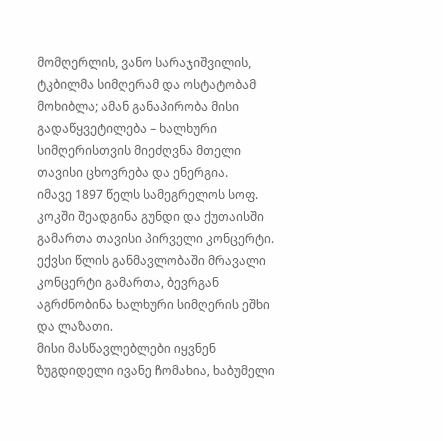მომღერლის, ვანო სარაჯიშვილის, ტკბილმა სიმღერამ და ოსტატობამ მოხიბლა; ამან განაპირობა მისი გადაწყვეტილება – ხალხური სიმღერისთვის მიეძღვნა მთელი თავისი ცხოვრება და ენერგია.
იმავე 1897 წელს სამეგრელოს სოფ. კოკში შეადგინა გუნდი და ქუთაისში გამართა თავისი პირველი კონცერტი. ექვსი წლის განმავლობაში მრავალი კონცერტი გამართა, ბევრგან აგრძნობინა ხალხური სიმღერის ეშხი და ლაზათი.
მისი მასწავლებლები იყვნენ ზუგდიდელი ივანე ჩომახია, ხაბუმელი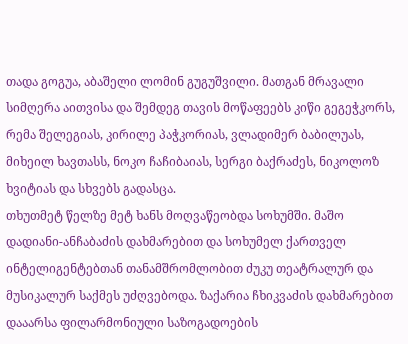თადა გოგუა, აბაშელი ლომინ გუგუშვილი. მათგან მრავალი სიმღერა აითვისა და შემდეგ თავის მოწაფეებს კიწი გეგეჭკორს, რემა შელეგიას, კირილე პაჭკორიას, ვლადიმერ ბაბილუას, მიხეილ ხავთასს, ნოკო ჩაჩიბაიას, სერგი ბაქრაძეს, ნიკოლოზ ხვიტიას და სხვებს გადასცა.
თხუთმეტ წელზე მეტ ხანს მოღვაწეობდა სოხუმში. მაშო დადიანი-ანჩაბაძის დახმარებით და სოხუმელ ქართველ ინტელიგენტებთან თანამშრომლობით ძუკუ თეატრალურ და მუსიკალურ საქმეს უძღვებოდა. ზაქარია ჩხიკვაძის დახმარებით დააარსა ფილარმონიული საზოგადოების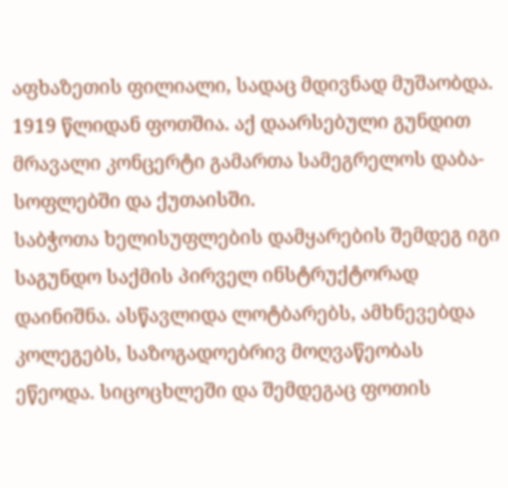აფხაზეთის ფილიალი, სადაც მდივნად მუშაობდა.
1919 წლიდან ფოთშია. აქ დაარსებული გუნდით მრავალი კონცერტი გამართა სამეგრელოს დაბა-სოფლებში და ქუთაისში.
საბჭოთა ხელისუფლების დამყარების შემდეგ იგი საგუნდო საქმის პირველ ინსტრუქტორად დაინიშნა. ასწავლიდა ლოტბარებს, ამხნევებდა კოლეგებს, საზოგადოებრივ მოღვაწეობას ეწეოდა. სიცოცხლეში და შემდეგაც ფოთის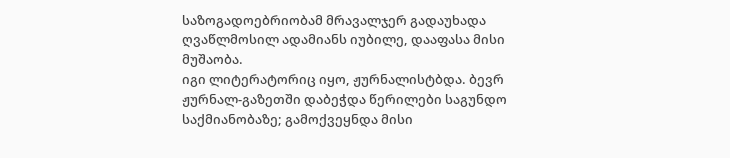საზოგადოებრიობამ მრავალჯერ გადაუხადა ღვაწლმოსილ ადამიანს იუბილე, დააფასა მისი მუშაობა.
იგი ლიტერატორიც იყო, ჟურნალისტბდა. ბევრ ჟურნალ-გაზეთში დაბეჭდა წერილები საგუნდო საქმიანობაზე; გამოქვეყნდა მისი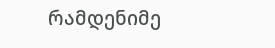რამდენიმე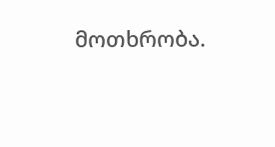მოთხრობა.